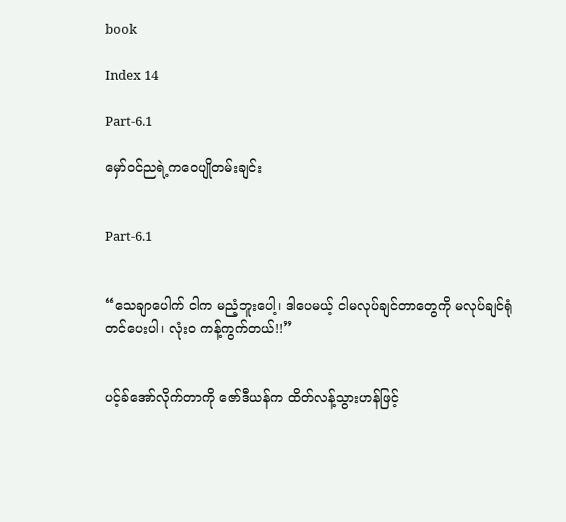book

Index 14

Part-6.1

မှော်ဝင်ညရဲ့ကဝေပျိုတမ်းချင်း


Part-6.1


“သေချာပေါက် ငါက မညံ့ဘူးပေါ့၊ ဒါပေမယ့် ငါမလုပ်ချင်တာတွေကို မလုပ်ချင်ရုံတင်ပေးပါ၊ လုံးဝ ကန့်ကွက်တယ်!!”


ပင့်ခ်အော်လိုက်တာကို ဇော်ဒီယန်က ထိတ်လန့်သွားဟန်ဖြင့်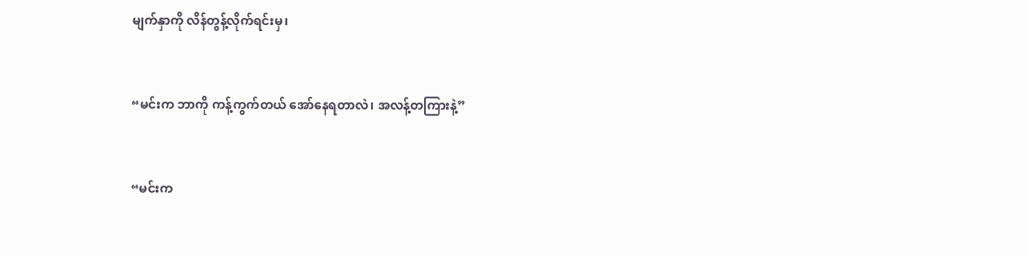မျက်နှာကို လိန်တွန့်လိုက်ရင်းမှ၊


“မင်းက ဘာကို ကန့်ကွက်တယ် အော်နေရတာလဲ၊ အလန့်တကြားနဲ့”


“မင်းက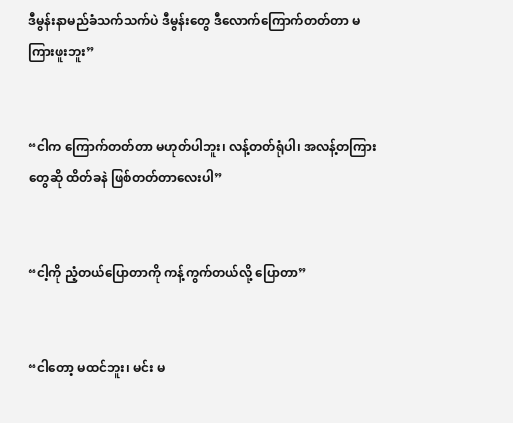ဒီမွန်းနာမည်ခံသက်သက်ပဲ ဒီမွန်းတွေ ဒီလောက်ကြောက်တတ်တာ မကြားဖူးဘူး”


“ငါက ကြောက်တတ်တာ မဟုတ်ပါဘူး၊ လန့်တတ်ရုံပါ၊ အလန့်တကြားတွေဆို ထိတ်ခနဲ ဖြစ်တတ်တာလေးပါ”


“ငါ့ကို ညံ့တယ်ပြောတာကို ကန့်ကွက်တယ်လို့ ပြောတာ”


“ငါတော့ မထင်ဘူး၊ မင်း မ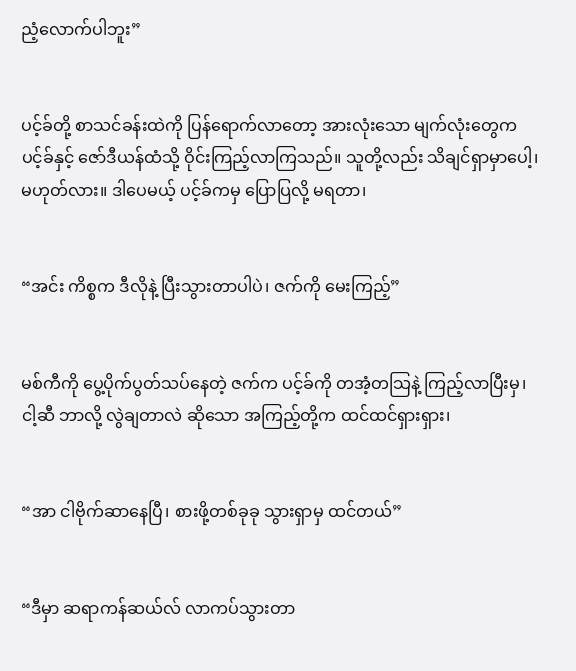ညံ့လောက်ပါဘူး”


ပင့်ခ်တို့ စာသင်ခန်းထဲကို ပြန်ရောက်လာတော့ အားလုံးသော မျက်လုံးတွေက ပင့်ခ်နှင့် ဇော်ဒီယန်ထံသို့ ဝိုင်းကြည့်လာကြသည်။ သူတို့လည်း သိချင်ရှာမှာပေါ့၊ မဟုတ်လား။ ဒါပေမယ့် ပင့်ခ်ကမှ ပြောပြလို့ မရတာ၊


“အင်း ကိစ္စက ဒီလိုနဲ့ ပြီးသွားတာပါပဲ၊ ဇက်ကို မေးကြည့်”


မစ်ကီကို ပွေ့ပိုက်ပွတ်သပ်နေတဲ့ ဇက်က ပင့်ခ်ကို တအံ့တသြနဲ့ ကြည့်လာပြီးမှ၊ ငါ့ဆီ ဘာလို့ လွဲချတာလဲ ဆိုသော အကြည့်တို့က ထင်ထင်ရှားရှား၊


“အာ ငါဗိုက်ဆာနေပြီ၊ စားဖို့တစ်ခုခု သွားရှာမှ ထင်တယ်”


“ဒီမှာ ဆရာကန်ဆယ်လ် လာကပ်သွားတာ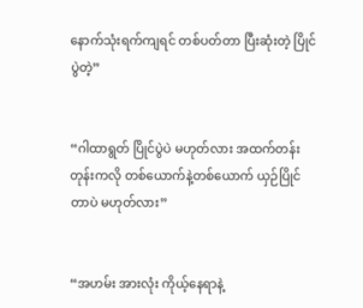နောက်သုံးရက်ကျရင် တစ်ပတ်တာ ပြီးဆုံးတဲ့ ပြိုင်ပွဲတဲ့”


“ဂါထာရွတ် ပြိုင်ပွဲပဲ မဟုတ်လား အထက်တန်းတုန်းကလို တစ်ယောက်နဲ့တစ်ယောက် ယှဉ်ပြိုင်တာပဲ မဟုတ်လား”


“အဟမ်း အားလုံး ကိုယ့်နေရာနဲ့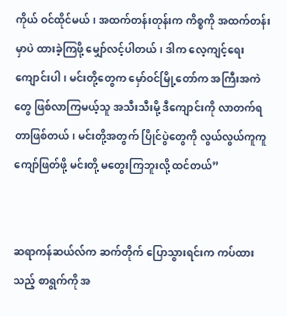ကိုယ် ဝင်ထိုင်မယ်၊ အထက်တန်းတုန်းက ကိစ္စကို အထက်တန်းမှာပဲ ထားခဲ့ကြဖို့ မျှော်လင့်ပါတယ်၊ ဒါက လေ့ကျင့်ရေးကျောင်းပါ၊ မင်းတို့တွေက မှော်ဝင်မြို့တော်က အကြီးအကဲတွေ ဖြစ်လာကြမယ့်သူ အသီးသီးမို့ ဒီကျောင်းကို လာတက်ရတာဖြစ်တယ်၊ မင်းတို့အတွက် ပြိုင်ပွဲတွေကို လွယ်လွယ်ကူကူ ကျော်ဖြတ်ဖို့ မင်းတို့ မတွေးကြဘူးလို့ ထင်တယ်”


ဆရာကန်ဆယ်လ်က ဆက်တိုက် ပြောသွားရင်းက ကပ်ထားသည့် စာရွက်ကို အ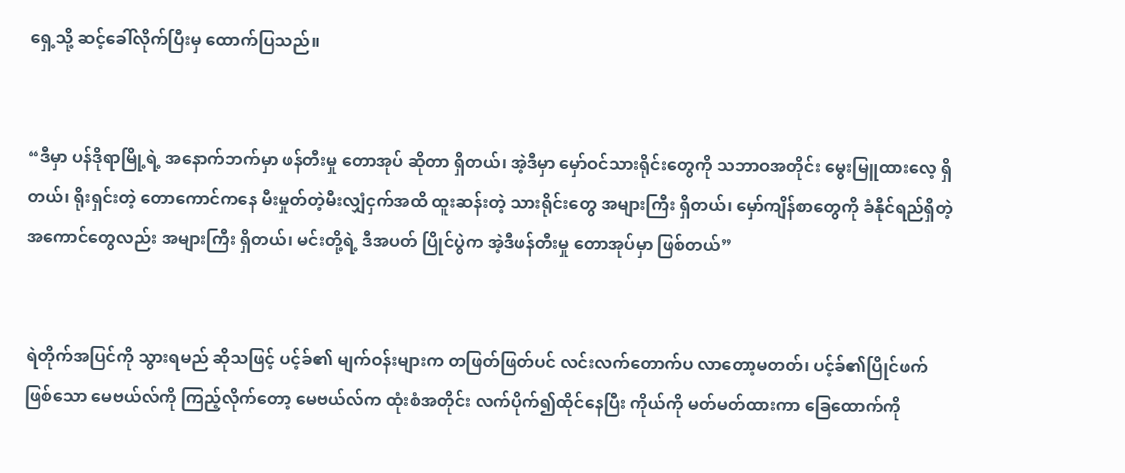ရှေ့သို့ ဆင့်ခေါ်လိုက်ပြီးမှ ထောက်ပြသည်။


“ဒီမှာ ပန်ဒိုရာမြို့ရဲ့ အနောက်ဘက်မှာ ဖန်တီးမှု တောအုပ် ဆိုတာ ရှိတယ်၊ အဲ့ဒီမှာ မှော်ဝင်သားရိုင်းတွေကို သဘာဝအတိုင်း မွေးမြူထားလေ့ ရှိတယ်၊ ရိုးရှင်းတဲ့ တောကောင်ကနေ မီးမှုတ်တဲ့မီးလျှံငှက်အထိ ထူးဆန်းတဲ့ သားရိုင်းတွေ အများကြီး ရှိတယ်၊ မှော်ကျိန်စာတွေကို ခံနိုင်ရည်ရှိတဲ့ အကောင်တွေလည်း အများကြီး ရှိတယ်၊ မင်းတို့ရဲ့ ဒီအပတ် ပြိုင်ပွဲက အဲ့ဒီဖန်တီးမှု တောအုပ်မှာ ဖြစ်တယ်”


ရဲတိုက်အပြင်ကို သွားရမည် ဆိုသဖြင့် ပင့်ခ်၏ မျက်ဝန်းများက တဖြတ်ဖြတ်ပင် လင်းလက်တောက်ပ လာတော့မတတ်၊ ပင့်ခ်၏ပြိုင်ဖက် ဖြစ်သော မေဗယ်လ်ကို ကြည့်လိုက်တော့ မေဗယ်လ်က ထုံးစံအတိုင်း လက်ပိုက်၍ထိုင်နေပြီး ကိုယ်ကို မတ်မတ်ထားကာ ခြေထောက်ကို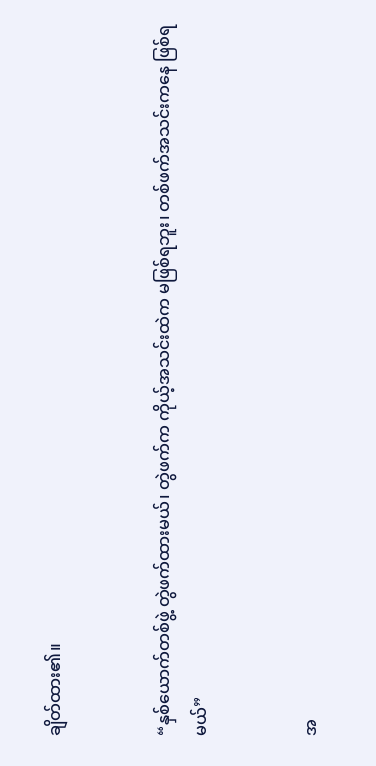ချိတ်ထား၏။


“နှစ်ယောက်တစ်ဖွဲ့ တွဲဖက်ထားမယ်၊ တွဲဖက်က ကိုယ့်အသင်းထဲက မဖြစ်ရဘူး၊ တစ်ဖက်အသင်းကနေ ဖြစ်ရမယ်”


အ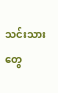သင်းသားတွေ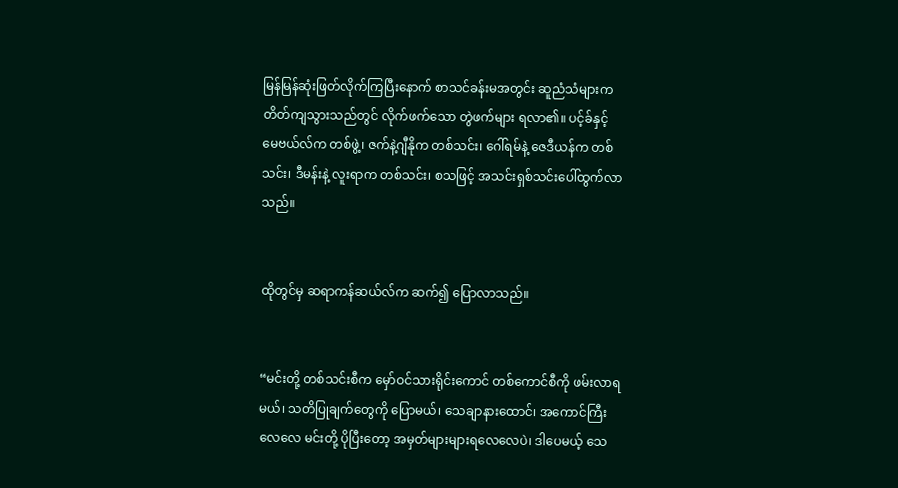မြန်မြန်ဆုံးဖြတ်လိုက်ကြပြီးနောက် စာသင်ခန်းမအတွင်း ဆူညံသံများက တိတ်ကျသွားသည်တွင် လိုက်ဖက်သော တွဲဖက်များ ရလာ၏။ ပင့်ခ်နှင့် မေဗယ်လ်က တစ်ဖွဲ့၊ ဇက်နဲ့ဂျီနိုက တစ်သင်း၊ ဂေါ်ရမ်နဲ့ ဇေဒီယန်က တစ်သင်း၊ ဒီမန်းနဲ့ လူးရာက တစ်သင်း၊ စသဖြင့် အသင်းရှစ်သင်းပေါ်ထွက်လာသည်။


ထိုတွင်မှ ဆရာကန်ဆယ်လ်က ဆက်၍ ပြောလာသည်။


“မင်းတို့ တစ်သင်းစီက မှော်ဝင်သားရိုင်းကောင် တစ်ကောင်စီကို ဖမ်းလာရမယ်၊ သတိပြုချက်တွေကို ပြောမယ်၊ သေချာနားထောင်၊ အကောင်ကြီးလေလေ မင်းတို့ ပိုပြီးတော့ အမှတ်များများရလေလေပဲ၊ ဒါပေမယ့် သေ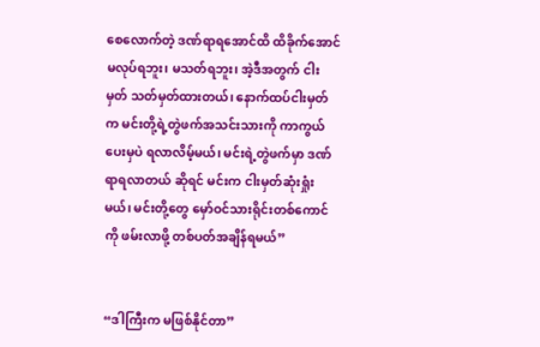စေလောက်တဲ့ ဒဏ်ရာရအောင်ထိ ထိခိုက်အောင် မလုပ်ရဘူး၊ မသတ်ရဘူး၊ အဲ့ဒီအတွက် ငါးမှတ် သတ်မှတ်ထားတယ်၊ နောက်ထပ်ငါးမှတ်က မင်းတို့ရဲ့တွဲဖက်အသင်းသားကို ကာကွယ်ပေးမှပဲ ရလာလိမ့်မယ်၊ မင်းရဲ့တွဲဖက်မှာ ဒဏ်ရာရလာတယ် ဆိုရင် မင်းက ငါးမှတ်ဆုံးရှုံးမယ်၊ မင်းတို့တွေ မှော်ဝင်သားရိုင်းတစ်ကောင်ကို ဖမ်းလာဖို့ တစ်ပတ်အချိန်ရမယ်”


“ဒါကြီးက မဖြစ်နိုင်တာ”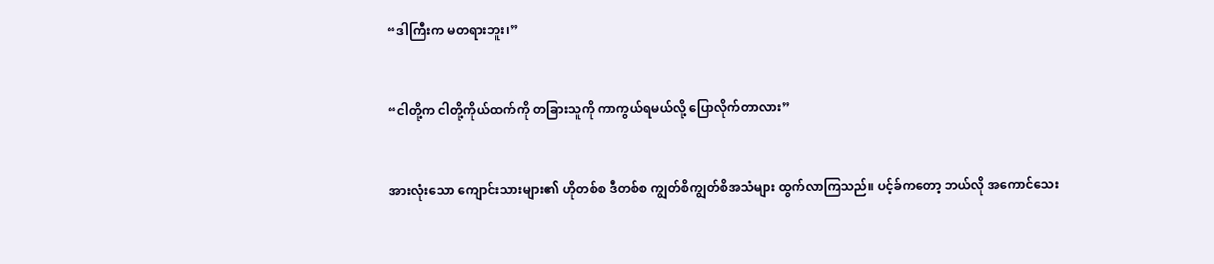“ဒါကြီးက မတရားဘူး၊”


“ငါတို့က ငါတို့ကိုယ်ထက်ကို တခြားသူကို ကာကွယ်ရမယ်လို့ ပြောလိုက်တာလား”


အားလုံးသော ကျောင်းသားများ၏ ဟိုတစ်စ ဒီတစ်စ ကျွတ်စိကျွတ်စိအသံများ ထွက်လာကြသည်။ ပင့်ခ်ကတော့ ဘယ်လို အကောင်သေး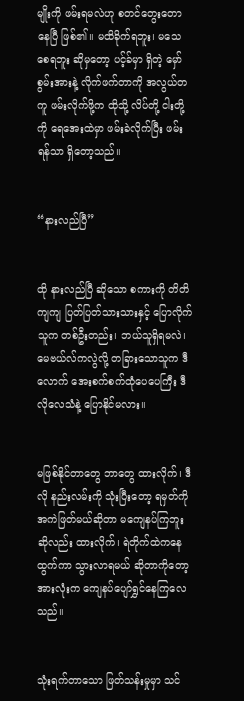မျိုးကို ဖမ်းရမလဲဟု စတင်တွေးတောနေပြီ ဖြစ်၏။ မထိခိုက်ရဘူး၊ မသေစေရဘူး ဆိုမှတော့ ပင့်ခ်မှာ ရှိတဲ့ မှော်စွမ်းအားနဲ့ လိုက်ဖက်တာကို အလွယ်တကူ ဖမ်းလိုက်ဖို့က ထိုသို့ လိပ်တို့ ငါးတို့ကို ရေအေးထဲမှာ ဖမ်းခဲလိုက်ပြီး ဖမ်းရန်သာ ရှိတော့သည်။


“နားလည်ပြီ”


ထို နားလည်ပြီ ဆိုသော စကားကို တိတိကျကျ ပြတ်ပြတ်သားသားနှင့် ပြောလိုက်သူက တစ်ဦးတည်း၊ ဘယ်သူရှိရမလဲ၊ မေဗယ်လ်ကလွဲလို့ တခြားသောသူက ဒီလောက် အေးစက်စက်ထုံပေပေကြီး ဒီလိုလေသံနဲ့ ပြောနိုင်မလား။


မဖြစ်နိုင်တာတွေ ဘာတွေ ထားလိုက်၊ ဒီလို နည်းလမ်းကို သုံးပြီးတော့ ရမှတ်ကို အကဲဖြတ်မယ်ဆိုတာ မကျေနပ်ကြဘူး ဆိုလည်း ထားလိုက်၊ ရဲတိုက်ထဲကနေ ထွက်ကာ သွားလာရမယ် ဆိုတာကိုတော့ အားလုံးက ကျေနပ်ပျော်ရွှင်နေကြလေသည်။


သုံးရက်တာသော ဖြတ်သန်းမှုမှာ သင်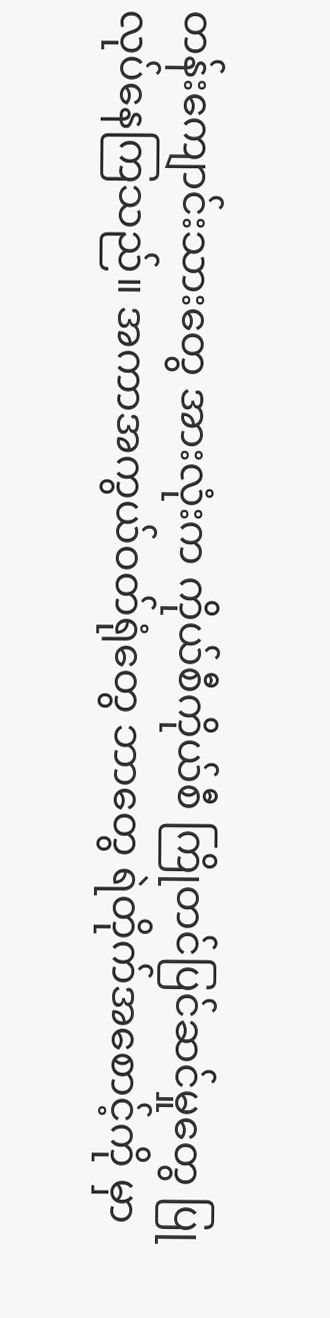တန်းကျောင်းသားတွေ အားလုံးက ကိုယ်စီကိုယ်စီ ကြိုတင်ပြင်ဆင်မှုတွေ ပြုလုပ်နေကြသည်။ အကာအကွယ်ဝတ်ရုံတွေ ဘာတွေ ရဲတိုက်အစောင့်ကို မှာ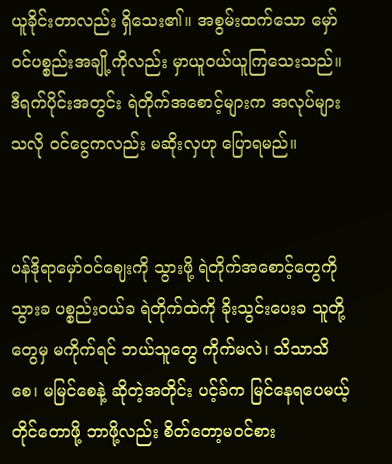ယူခိုင်းတာလည်း ရှိသေး၏။ အစွမ်းထက်သော မှော်ဝင်ပစ္စည်းအချို့ကိုလည်း မှာယူဝယ်ယူကြသေးသည်။ ဒီရက်ပိုင်းအတွင်း ရဲတိုက်အစောင့်များက အလုပ်များသလို ဝင်ငွေကလည်း မဆိုးလှဟု ပြောရမည်။


ပန်ဒိုရာမှော်ဝင်ဈေးကို သွားဖို့ ရဲတိုက်အစောင့်တွေကို သွားခ ပစ္စည်းဝယ်ခ ရဲတိုက်ထဲကို ခိုးသွင်းပေးခ သူတို့တွေမှ မကိုက်ရင် ဘယ်သူတွေ ကိုက်မလဲ၊ သိသာသိစေ၊ မမြင်စေနဲ့ ဆိုတဲ့အတိုင်း ပင့်ခ်က မြင်နေရပေမယ့် တိုင်တောဖို့ ဘာဖို့လည်း စိတ်တော့မဝင်စား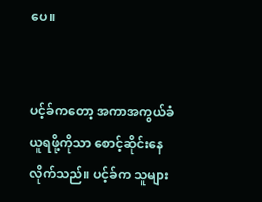ပေ။


ပင့်ခ်ကတော့ အကာအကွယ်ခံယူရဖို့ကိုသာ စောင့်ဆိုင်းနေလိုက်သည်။ ပင့်ခ်က သူများ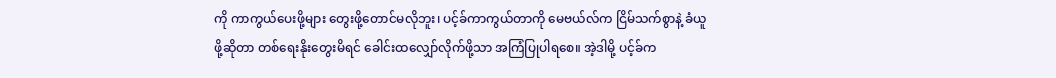ကို ကာကွယ်ပေးဖို့များ တွေးဖို့တောင်မလိုဘူး၊ ပင့်ခ်ကာကွယ်တာကို မေဗယ်လ်က ငြိမ်သက်စွာနဲ့ ခံယူဖို့ဆိုတာ တစ်ရေးနိုးတွေးမိရင် ခေါင်းထလျှော်လိုက်ဖို့သာ အကြံပြုပါရစေ။ အဲ့ဒါမို့ ပင့်ခ်က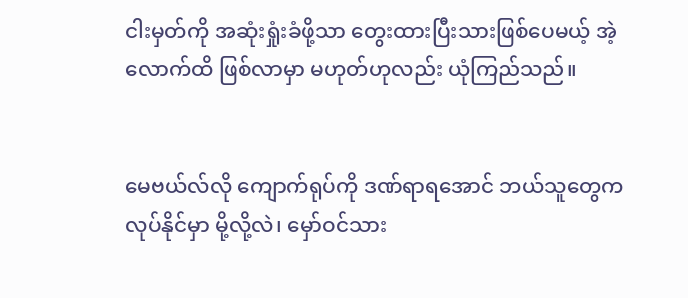ငါးမှတ်ကို အဆုံးရှုံးခံဖို့သာ တွေးထားပြီးသားဖြစ်ပေမယ့် အဲ့လောက်ထိ ဖြစ်လာမှာ မဟုတ်ဟုလည်း ယုံကြည်သည်။


မေဗယ်လ်လို ကျောက်ရုပ်ကို ဒဏ်ရာရအောင် ဘယ်သူတွေက လုပ်နိုင်မှာ မို့လို့လဲ၊ မှော်ဝင်သား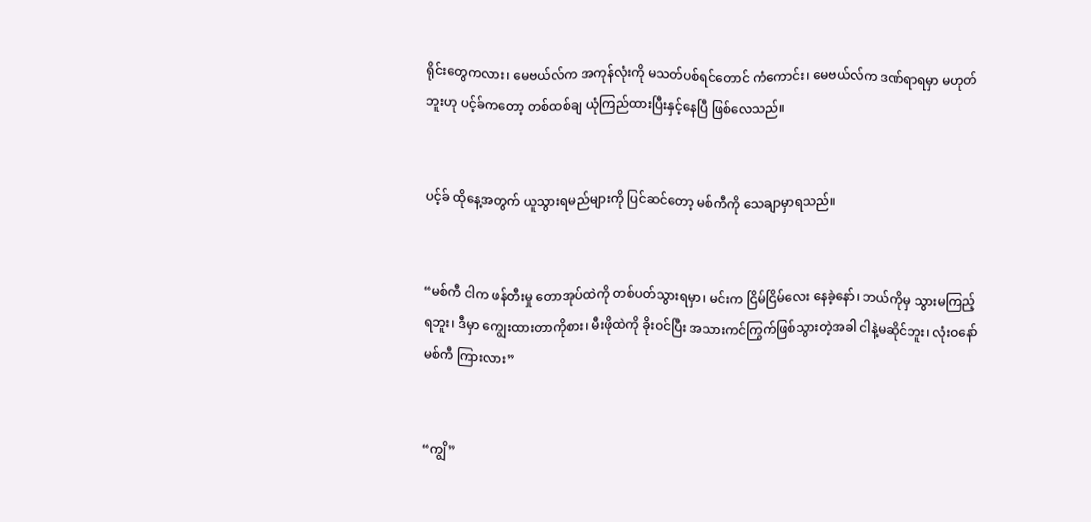ရိုင်းတွေကလား၊ မေဗယ်လ်က အကုန်လုံးကို မသတ်ပစ်ရင်တောင် ကံကောင်း၊ မေဗယ်လ်က ဒဏ်ရာရမှာ မဟုတ်ဘူးဟု ပင့်ခ်ကတော့ တစ်ထစ်ချ ယုံကြည်ထားပြီးနှင့်နေပြီ ဖြစ်လေသည်။


ပင့်ခ် ထိုနေ့အတွက် ယူသွားရမည်များကို ပြင်ဆင်တော့ မစ်ကီကို သေချာမှာရသည်။


“မစ်ကီ ငါက ဖန်တီးမှု တောအုပ်ထဲကို တစ်ပတ်သွားရမှာ၊ မင်းက ငြိမ်ငြိမ်လေး နေခဲ့နော်၊ ဘယ်ကိုမှ သွားမကြည့်ရဘူး၊ ဒီမှာ ကျွေးထားတာကိုစား၊ မီးဖိုထဲကို ခိုးဝင်ပြီး အသားကင်ကြွက်ဖြစ်သွားတဲ့အခါ ငါနဲ့မဆိုင်ဘူး၊ လုံးဝနော် မစ်ကီ ကြားလား”


“ကျွိ”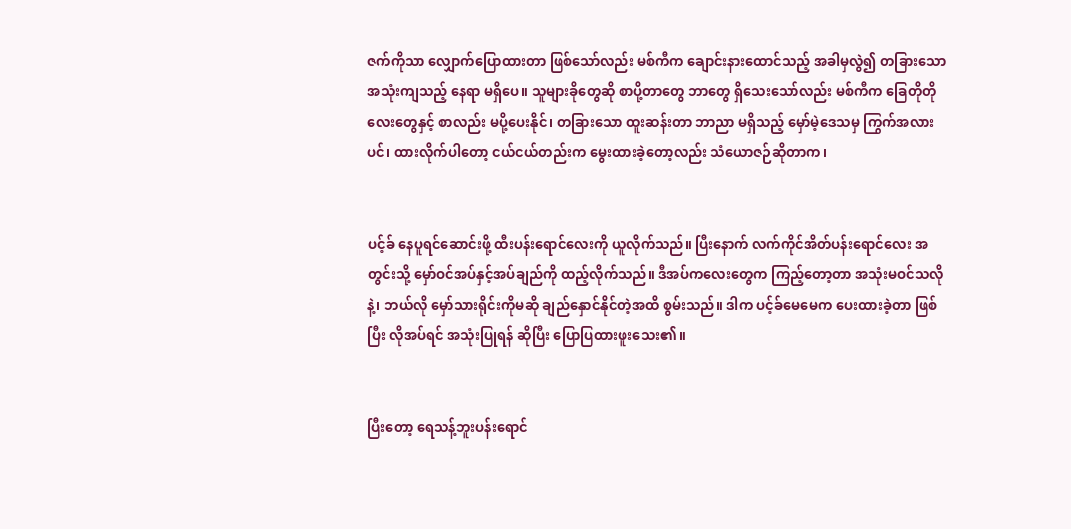ဇက်ကိုသာ လျှောက်ပြောထားတာ ဖြစ်သော်လည်း မစ်ကီက ချောင်းနားထောင်သည့် အခါမှလွဲ၍ တခြားသော အသုံးကျသည့် နေရာ မရှိပေ။ သူများခိုတွေဆို စာပို့တာတွေ ဘာတွေ ရှိသေးသော်လည်း မစ်ကီက ခြေတိုတိုလေးတွေနှင့် စာလည်း မပို့ပေးနိုင်၊ တခြားသော ထူးဆန်းတာ ဘာညာ မရှိသည့် မှော်မဲ့ဒေသမှ ကြွက်အလားပင်၊ ထားလိုက်ပါတော့ ငယ်ငယ်တည်းက မွေးထားခဲ့တော့လည်း သံယောဇဉ်ဆိုတာက၊


ပင့်ခ် နေပူရင်ဆောင်းဖို့ ထီးပန်းရောင်လေးကို ယူလိုက်သည်။ ပြီးနောက် လက်ကိုင်အိတ်ပန်းရောင်လေး အတွင်းသို့ မှော်ဝင်အပ်နှင့်အပ်ချည်ကို ထည့်လိုက်သည်။ ဒီအပ်ကလေးတွေက ကြည့်တော့တာ အသုံးမဝင်သလိုနဲ့၊ ဘယ်လို မှော်သားရိုင်းကိုမဆို ချည်နှောင်နိုင်တဲ့အထိ စွမ်းသည်။ ဒါက ပင့်ခ်မေမေက ပေးထားခဲ့တာ ဖြစ်ပြီး လိုအပ်ရင် အသုံးပြုရန် ဆိုပြီး ပြောပြထားဖူးသေး၏။


ပြီးတော့ ရေသန့်ဘူးပန်းရောင်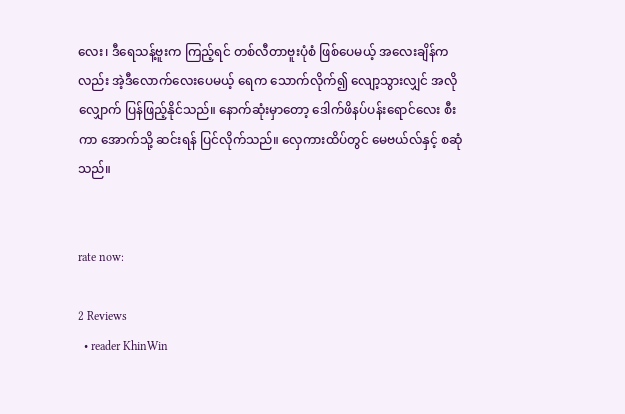လေး၊ ဒီရေသန့်ဗူးက ကြည့်ရင် တစ်လီတာဗူးပုံစံ ဖြစ်ပေမယ့် အလေးချိန်ကလည်း အဲ့ဒီလောက်လေးပေမယ့် ရေက သောက်လိုက်၍ လျော့သွားလျှင် အလိုလျှောက် ပြန်ဖြည့်နိုင်သည်။ နောက်ဆုံးမှာတော့ ဒေါက်ဖိနပ်ပန်းရောင်လေး စီးကာ အောက်သို့ ဆင်းရန် ပြင်လိုက်သည်။ လှေကားထိပ်တွင် မေဗယ်လ်နှင့် စဆုံသည်။


rate now:

2 Reviews
  • reader KhinWin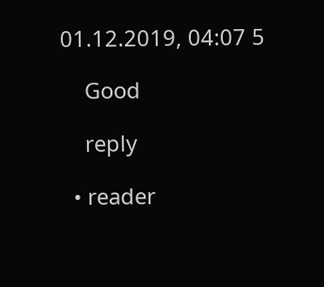01.12.2019, 04:07 5

    Good

    reply

  • reader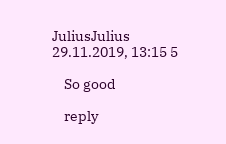JuliusJulius 29.11.2019, 13:15 5

    So good

    reply